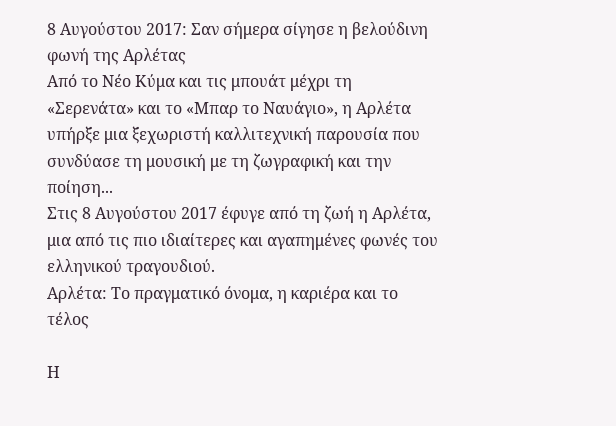8 Αυγούστου 2017: Σαν σήμερα σίγησε η βελούδινη φωνή της Αρλέτας
Από το Νέο Κύμα και τις μπουάτ μέχρι τη «Σερενάτα» και το «Μπαρ το Ναυάγιο», η Αρλέτα υπήρξε μια ξεχωριστή καλλιτεχνική παρουσία που συνδύασε τη μουσική με τη ζωγραφική και την ποίηση...
Στις 8 Αυγούστου 2017 έφυγε από τη ζωή η Αρλέτα, μια από τις πιο ιδιαίτερες και αγαπημένες φωνές του ελληνικού τραγουδιού.
Αρλέτα: Το πραγματικό όνομα, η καριέρα και το τέλος

Η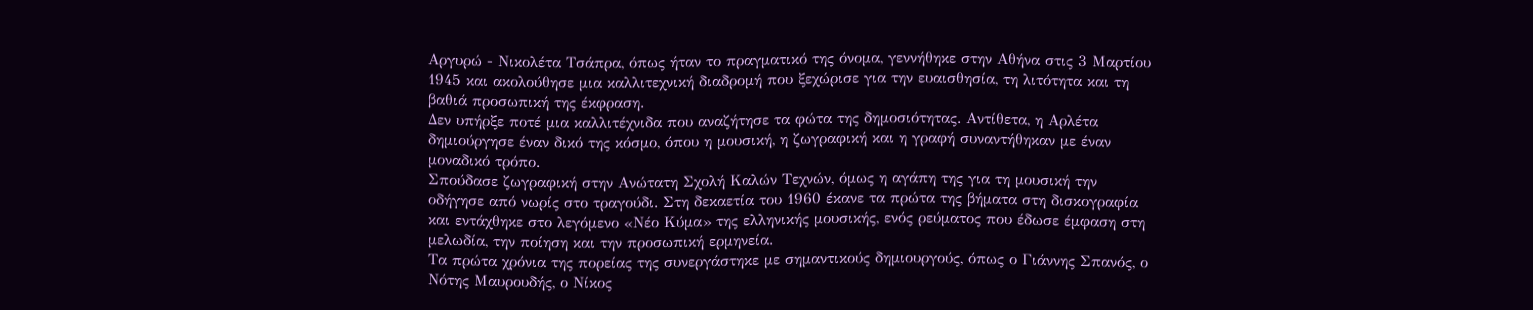Αργυρώ - Νικολέτα Τσάπρα, όπως ήταν το πραγματικό της όνομα, γεννήθηκε στην Αθήνα στις 3 Μαρτίου 1945 και ακολούθησε μια καλλιτεχνική διαδρομή που ξεχώρισε για την ευαισθησία, τη λιτότητα και τη βαθιά προσωπική της έκφραση.
Δεν υπήρξε ποτέ μια καλλιτέχνιδα που αναζήτησε τα φώτα της δημοσιότητας. Αντίθετα, η Αρλέτα δημιούργησε έναν δικό της κόσμο, όπου η μουσική, η ζωγραφική και η γραφή συναντήθηκαν με έναν μοναδικό τρόπο.
Σπούδασε ζωγραφική στην Ανώτατη Σχολή Καλών Τεχνών, όμως η αγάπη της για τη μουσική την οδήγησε από νωρίς στο τραγούδι. Στη δεκαετία του 1960 έκανε τα πρώτα της βήματα στη δισκογραφία και εντάχθηκε στο λεγόμενο «Νέο Κύμα» της ελληνικής μουσικής, ενός ρεύματος που έδωσε έμφαση στη μελωδία, την ποίηση και την προσωπική ερμηνεία.
Τα πρώτα χρόνια της πορείας της συνεργάστηκε με σημαντικούς δημιουργούς, όπως ο Γιάννης Σπανός, ο Νότης Μαυρουδής, ο Νίκος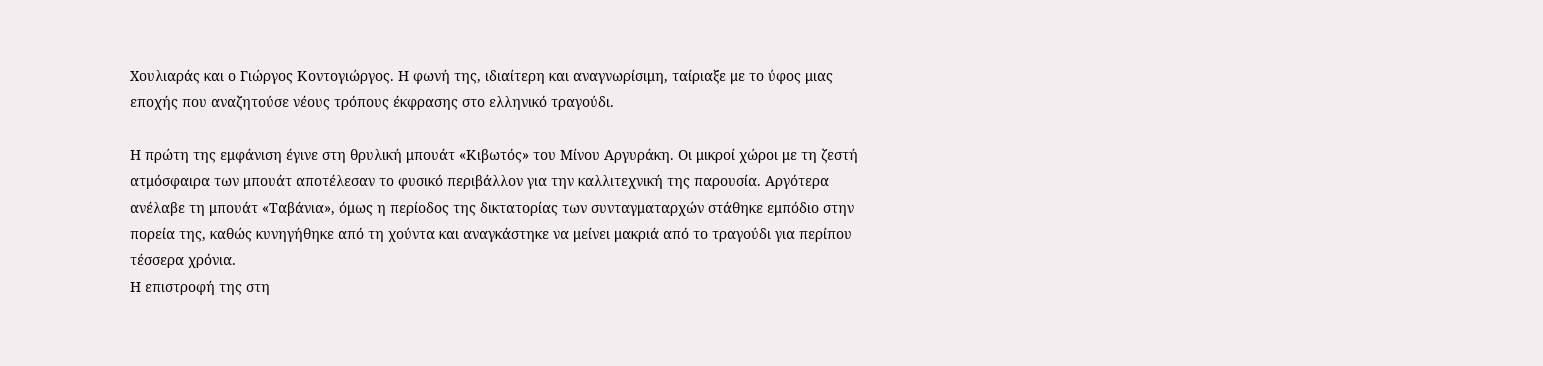Χουλιαράς και ο Γιώργος Κοντογιώργος. Η φωνή της, ιδιαίτερη και αναγνωρίσιμη, ταίριαξε με το ύφος μιας εποχής που αναζητούσε νέους τρόπους έκφρασης στο ελληνικό τραγούδι.

Η πρώτη της εμφάνιση έγινε στη θρυλική μπουάτ «Κιβωτός» του Μίνου Αργυράκη. Οι μικροί χώροι με τη ζεστή ατμόσφαιρα των μπουάτ αποτέλεσαν το φυσικό περιβάλλον για την καλλιτεχνική της παρουσία. Αργότερα ανέλαβε τη μπουάτ «Ταβάνια», όμως η περίοδος της δικτατορίας των συνταγματαρχών στάθηκε εμπόδιο στην πορεία της, καθώς κυνηγήθηκε από τη χούντα και αναγκάστηκε να μείνει μακριά από το τραγούδι για περίπου τέσσερα χρόνια.
Η επιστροφή της στη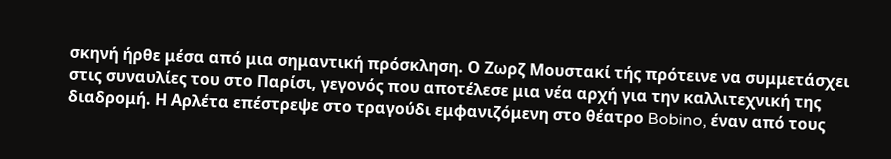σκηνή ήρθε μέσα από μια σημαντική πρόσκληση. Ο Ζωρζ Μουστακί τής πρότεινε να συμμετάσχει στις συναυλίες του στο Παρίσι, γεγονός που αποτέλεσε μια νέα αρχή για την καλλιτεχνική της διαδρομή. Η Αρλέτα επέστρεψε στο τραγούδι εμφανιζόμενη στο θέατρο Bobino, έναν από τους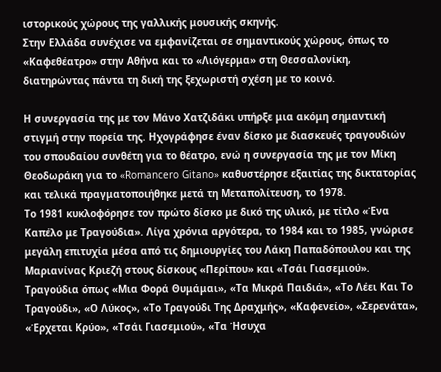ιστορικούς χώρους της γαλλικής μουσικής σκηνής.
Στην Ελλάδα συνέχισε να εμφανίζεται σε σημαντικούς χώρους, όπως το «Καφεθέατρο» στην Αθήνα και το «Λιόγερμα» στη Θεσσαλονίκη, διατηρώντας πάντα τη δική της ξεχωριστή σχέση με το κοινό.

Η συνεργασία της με τον Μάνο Χατζιδάκι υπήρξε μια ακόμη σημαντική στιγμή στην πορεία της. Ηχογράφησε έναν δίσκο με διασκευές τραγουδιών του σπουδαίου συνθέτη για το θέατρο, ενώ η συνεργασία της με τον Μίκη Θεοδωράκη για το «Romancero Gitano» καθυστέρησε εξαιτίας της δικτατορίας και τελικά πραγματοποιήθηκε μετά τη Μεταπολίτευση, το 1978.
Το 1981 κυκλοφόρησε τον πρώτο δίσκο με δικό της υλικό, με τίτλο «Ένα Καπέλο με Τραγούδια». Λίγα χρόνια αργότερα, το 1984 και το 1985, γνώρισε μεγάλη επιτυχία μέσα από τις δημιουργίες του Λάκη Παπαδόπουλου και της Μαριανίνας Κριεζή στους δίσκους «Περίπου» και «Τσάι Γιασεμιού».
Τραγούδια όπως «Μια Φορά Θυμάμαι», «Τα Μικρά Παιδιά», «Το Λέει Και Το Τραγούδι», «Ο Λύκος», «Το Τραγούδι Της Δραχμής», «Καφενείο», «Σερενάτα», «Έρχεται Κρύο», «Τσάι Γιασεμιού», «Τα Ήσυχα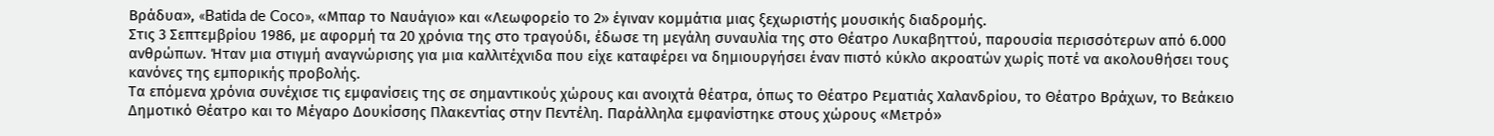Βράδυα», «Batida de Coco», «Μπαρ το Ναυάγιο» και «Λεωφορείο το 2» έγιναν κομμάτια μιας ξεχωριστής μουσικής διαδρομής.
Στις 3 Σεπτεμβρίου 1986, με αφορμή τα 20 χρόνια της στο τραγούδι, έδωσε τη μεγάλη συναυλία της στο Θέατρο Λυκαβηττού, παρουσία περισσότερων από 6.000 ανθρώπων. Ήταν μια στιγμή αναγνώρισης για μια καλλιτέχνιδα που είχε καταφέρει να δημιουργήσει έναν πιστό κύκλο ακροατών χωρίς ποτέ να ακολουθήσει τους κανόνες της εμπορικής προβολής.
Τα επόμενα χρόνια συνέχισε τις εμφανίσεις της σε σημαντικούς χώρους και ανοιχτά θέατρα, όπως το Θέατρο Ρεματιάς Χαλανδρίου, το Θέατρο Βράχων, το Βεάκειο Δημοτικό Θέατρο και το Μέγαρο Δουκίσσης Πλακεντίας στην Πεντέλη. Παράλληλα εμφανίστηκε στους χώρους «Μετρό»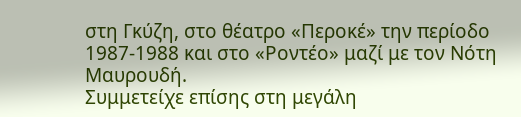στη Γκύζη, στο θέατρο «Περοκέ» την περίοδο 1987-1988 και στο «Ροντέο» μαζί με τον Νότη Μαυρουδή.
Συμμετείχε επίσης στη μεγάλη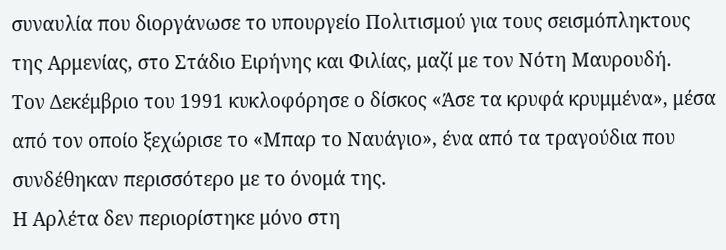συναυλία που διοργάνωσε το υπουργείο Πολιτισμού για τους σεισμόπληκτους της Αρμενίας, στο Στάδιο Ειρήνης και Φιλίας, μαζί με τον Νότη Μαυρουδή.
Τον Δεκέμβριο του 1991 κυκλοφόρησε ο δίσκος «Άσε τα κρυφά κρυμμένα», μέσα από τον οποίο ξεχώρισε το «Μπαρ το Ναυάγιο», ένα από τα τραγούδια που συνδέθηκαν περισσότερο με το όνομά της.
Η Αρλέτα δεν περιορίστηκε μόνο στη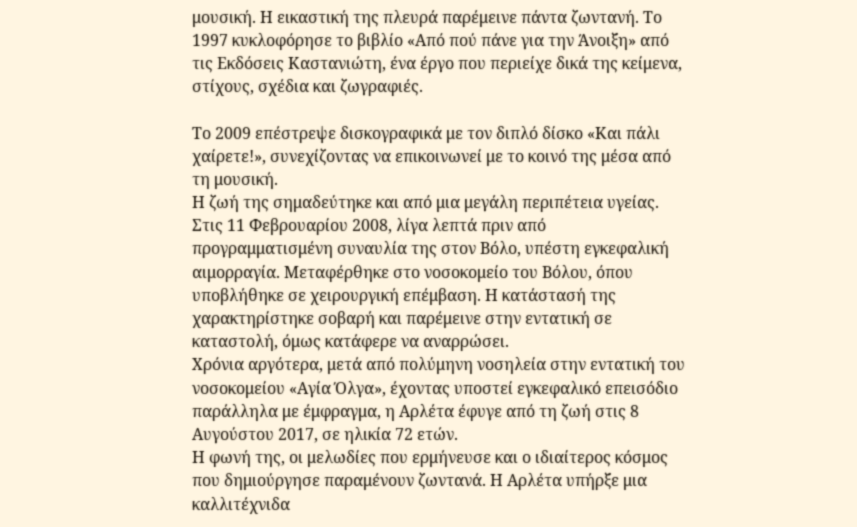μουσική. Η εικαστική της πλευρά παρέμεινε πάντα ζωντανή. Το 1997 κυκλοφόρησε το βιβλίο «Από πού πάνε για την Άνοιξη» από τις Εκδόσεις Καστανιώτη, ένα έργο που περιείχε δικά της κείμενα, στίχους, σχέδια και ζωγραφιές.

Το 2009 επέστρεψε δισκογραφικά με τον διπλό δίσκο «Και πάλι χαίρετε!», συνεχίζοντας να επικοινωνεί με το κοινό της μέσα από τη μουσική.
Η ζωή της σημαδεύτηκε και από μια μεγάλη περιπέτεια υγείας. Στις 11 Φεβρουαρίου 2008, λίγα λεπτά πριν από προγραμματισμένη συναυλία της στον Βόλο, υπέστη εγκεφαλική αιμορραγία. Μεταφέρθηκε στο νοσοκομείο του Βόλου, όπου υποβλήθηκε σε χειρουργική επέμβαση. Η κατάστασή της χαρακτηρίστηκε σοβαρή και παρέμεινε στην εντατική σε καταστολή, όμως κατάφερε να αναρρώσει.
Χρόνια αργότερα, μετά από πολύμηνη νοσηλεία στην εντατική του νοσοκομείου «Αγία Όλγα», έχοντας υποστεί εγκεφαλικό επεισόδιο παράλληλα με έμφραγμα, η Αρλέτα έφυγε από τη ζωή στις 8 Αυγούστου 2017, σε ηλικία 72 ετών.
Η φωνή της, οι μελωδίες που ερμήνευσε και ο ιδιαίτερος κόσμος που δημιούργησε παραμένουν ζωντανά. Η Αρλέτα υπήρξε μια καλλιτέχνιδα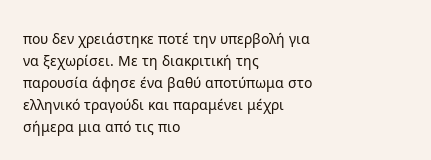που δεν χρειάστηκε ποτέ την υπερβολή για να ξεχωρίσει. Με τη διακριτική της παρουσία άφησε ένα βαθύ αποτύπωμα στο ελληνικό τραγούδι και παραμένει μέχρι σήμερα μια από τις πιο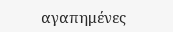αγαπημένες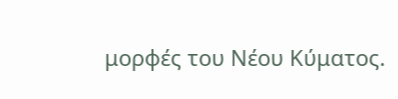μορφές του Νέου Κύματος.